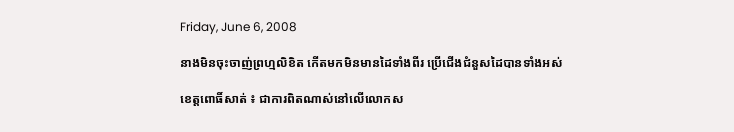Friday, June 6, 2008

នាងមិនចុះចាញ់ព្រហ្មលិខិត កើតមកមិនមានដៃទាំងពីរ ប្រើជើងជំនួសដៃបានទាំងអស់

ខេត្តពោធិ៍សាត់ ៖ ជាការពិតណាស់នៅលើលោកស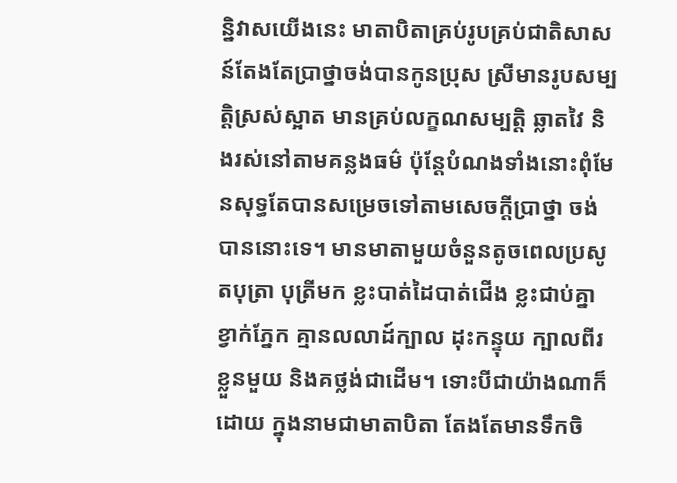ន្និវាសយើងនេះ មាតាបិតាគ្រប់រូបគ្រប់ជាតិសាសន៍តែងតែប្រាថ្នាចង់បានកូនប្រុស ស្រីមានរូបសម្បត្តិស្រស់ស្អាត មានគ្រប់លក្ខណសម្បត្តិ ឆ្លាតវៃ និងរស់នៅតាមគន្លងធម៌ ប៉ុន្តែបំណងទាំងនោះពុំមែនសុទ្ធតែបានសម្រេចទៅតាមសេចក្ដីប្រាថ្នា ចង់បាននោះទេ។ មានមាតាមួយចំនួនតូចពេលប្រសូតបុត្រា បុត្រីមក ខ្លះបាត់ដៃបាត់ជើង ខ្លះជាប់គ្នា ខ្វាក់ភ្នែក គ្មានលលាដ៍ក្បាល ដុះកន្ទុយ ក្បាលពីរខ្លួនមួយ និងគថ្លង់ជាដើម។ ទោះបីជាយ៉ាងណាក៏ដោយ ក្នុងនាមជាមាតាបិតា តែងតែមានទឹកចិ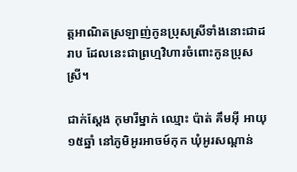ត្តអាណិតស្រឡាញ់កូនប្រុសស្រីទាំងនោះជាដរាប ដែលនេះជាព្រហ្មវិហារចំពោះកូនប្រុសស្រី។

ជាក់ស្ដែង កុមារីម្នាក់ ឈ្មោះ ប៉ាត់ គឹមអ៊ី អាយុ ១៥ឆ្នាំ នៅភូមិអូរអាចម៍កុក ឃុំអូរសណ្ដាន់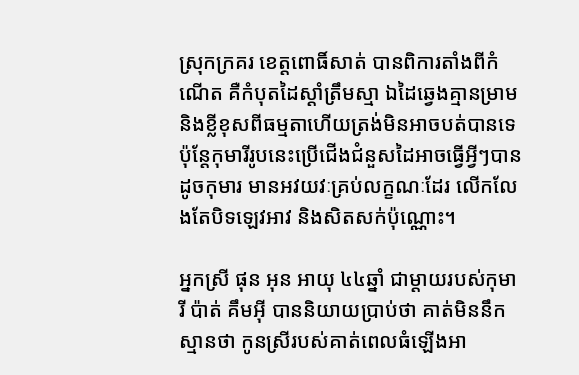ស្រុកក្រគរ ខេត្តពោធិ៍សាត់ បានពិការតាំងពីកំណើត គឺកំបុតដៃស្ដាំត្រឹមស្មា ឯដៃឆ្វេងគ្មានម្រាម និងខ្លីខុសពីធម្មតាហើយត្រង់មិនអាចបត់បានទេ ប៉ុន្តែកុមារីរូបនេះប្រើជើងជំនួសដៃអាចធ្វើអ្វីៗបានដូចកុមារ មានអវយវៈគ្រប់លក្ខណៈដែរ លើកលែងតែបិទឡេវអាវ និងសិតសក់ប៉ុណ្ណោះ។

អ្នកស្រី ផុន អុន អាយុ ៤៤ឆ្នាំ ជាម្ដាយរបស់កុមារី ប៉ាត់ គឹមអ៊ី បាននិយាយប្រាប់ថា គាត់មិននឹកស្មានថា កូនស្រីរបស់គាត់ពេលធំឡើងអា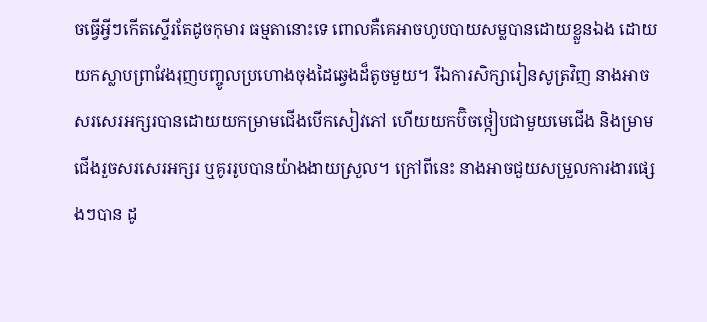ចធ្វើអ្វីៗកើតស្ទើរតែដូចកុមារ ធម្មតានោះទេ ពោលគឺគេអាចហូបបាយសម្លបានដោយខ្លួនឯង ដោយយកស្លាបព្រាវែងរុញបញ្ចូលប្រហោងចុងដៃឆ្វេងដ៏តូចមួយ។ រីឯការសិក្សារៀនសូត្រវិញ នាងអាចសរសេរអក្សរបានដោយយកម្រាមជើងបើកសៀវភៅ ហើយយកប៊ិចថ្កៀបជាមួយមេជើង និងម្រាមជើងរួចសរសេរអក្សរ ឬគូររូបបានយ៉ាងងាយស្រួល។ ក្រៅពីនេះ នាងអាចជួយសម្រួលការងារផ្សេងៗបាន ដូ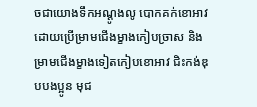ចជាយោងទឹកអណ្ដូងលូ បោកគក់ខោអាវដោយប្រើម្រាមជើងម្ខាងកៀបច្រាស និងម្រាមជើងម្ខាងទៀតកៀបខោអាវ ជិះកង់ឌុបបងប្អូន មុជ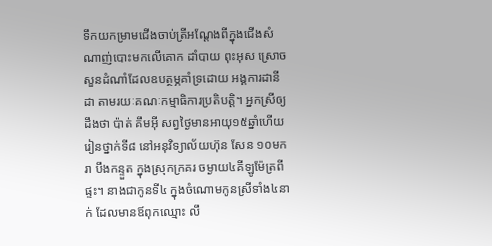ទឹកយកម្រាមជើងចាប់ត្រីអណ្ដែងពីក្នុងជើងសំណាញ់បោះមកលើគោក ដាំបាយ ពុះអុស ស្រោចសួនដំណាំដែលឧបត្ថម្ភគាំទ្រដោយ អង្គការដានីដា តាមរយៈគណៈកម្មាធិការប្រតិបត្តិ។ អ្នកស្រីឲ្យដឹងថា ប៉ាត់ គឹមអ៊ី សព្វថ្ងៃមានអាយុ១៥ឆ្នាំហើយ រៀនថ្នាក់ទី៨ នៅអនុវិទ្យាល័យហ៊ុន សែន ១០មករា បឹងកន្ទួត ក្នុងស្រុកក្រគរ ចម្ងាយ៤គីឡូម៉ែត្រពីផ្ទះ។ នាងជាកូនទី៤ ក្នុងចំណោមកូនស្រីទាំង៤នាក់ ដែលមានឪពុកឈ្មោះ លឹ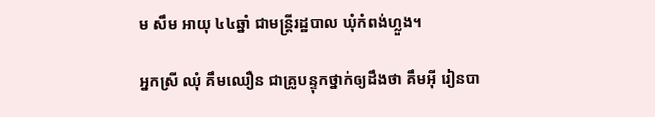ម សឹម អាយុ ៤៤ឆ្នាំ ជាមន្ត្រីរដ្ឋបាល ឃុំកំពង់ហ្លួង។

អ្នកស្រី ឈុំ គឹមឈឿន ជាគ្រូបន្ទុកថ្នាក់ឲ្យដឹងថា គឹមអ៊ី រៀនបា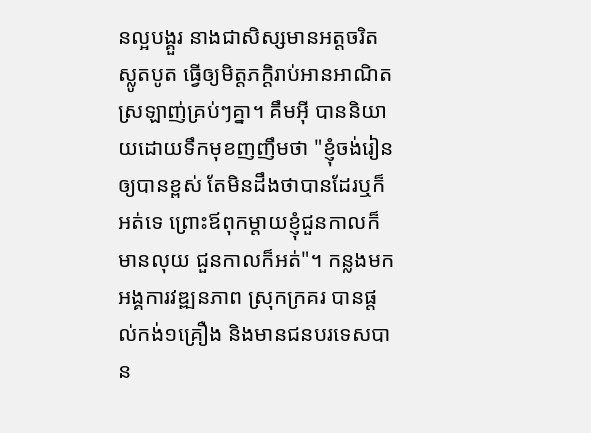នល្អបង្គួរ នាងជាសិស្សមានអត្តចរិតស្លូតបូត ធ្វើឲ្យមិត្តភក្ដិរាប់អានអាណិតស្រឡាញ់គ្រប់ៗគ្នា។ គឹមអ៊ី បាននិយាយដោយទឹកមុខញញឹមថា "ខ្ញុំចង់រៀនឲ្យបានខ្ពស់ តែមិនដឹងថាបានដែរឬក៏អត់ទេ ព្រោះឪពុកម្ដាយខ្ញុំជួនកាលក៏មានលុយ ជួនកាលក៏អត់"។ កន្លងមក អង្គការវឌ្ឍនភាព ស្រុកក្រគរ បានផ្ដល់កង់១គ្រឿង និងមានជនបរទេសបាន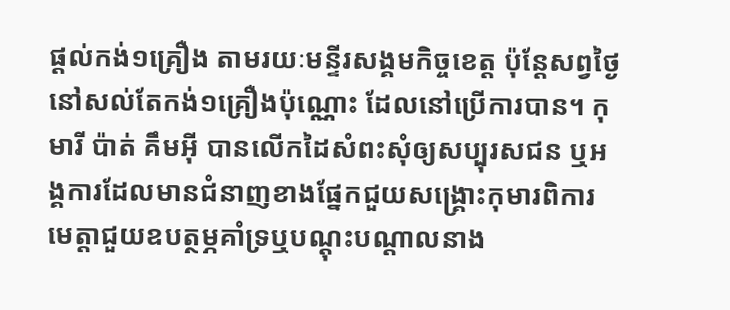ផ្ដល់កង់១គ្រឿង តាមរយៈមន្ទីរសង្គមកិច្ចខេត្ត ប៉ុន្តែសព្វថ្ងៃនៅសល់តែកង់១គ្រឿងប៉ុណ្ណោះ ដែលនៅប្រើការបាន។ កុមារី ប៉ាត់ គឹមអ៊ី បានលើកដៃសំពះសុំឲ្យសប្បុរសជន ឬអង្គការដែលមានជំនាញខាងផ្នែកជួយសង្គ្រោះកុមារពិការ មេត្តាជួយឧបត្ថម្ភគាំទ្រឬបណ្ដុះបណ្ដាលនាង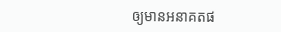ឲ្យមានអនាគតផ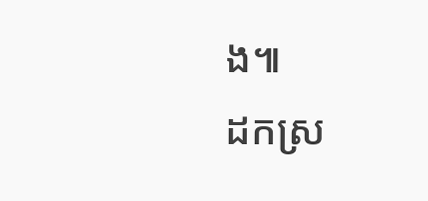ង៕
ដកស្រ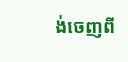ង់ចេញពី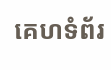គេហទំព័រ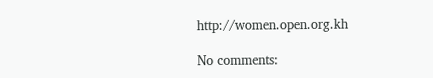http://women.open.org.kh

No comments: